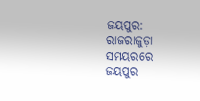ଜୟପୁର: ରାଜରାଜୁଡ଼ା ସମୟରରେ ଜୟପୁର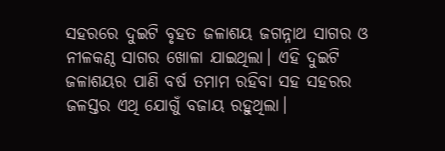ସହରରେ ଦୁଇଟି ବୃହତ ଜଳାଶୟ ଜଗନ୍ନାଥ ସାଗର ଓ ନୀଳକଣ୍ଠ ସାଗର ଖୋଳା ଯାଇଥିଲା। ଏହି ଦୁଇଟି ଜଳାଶୟର ପାଣି ବର୍ଷ ତମାମ ରହିବା ସହ ସହରର ଜଳସ୍ତର ଏଥି ଯୋଗୁଁ ବଜାୟ ରହୁଥିଲା।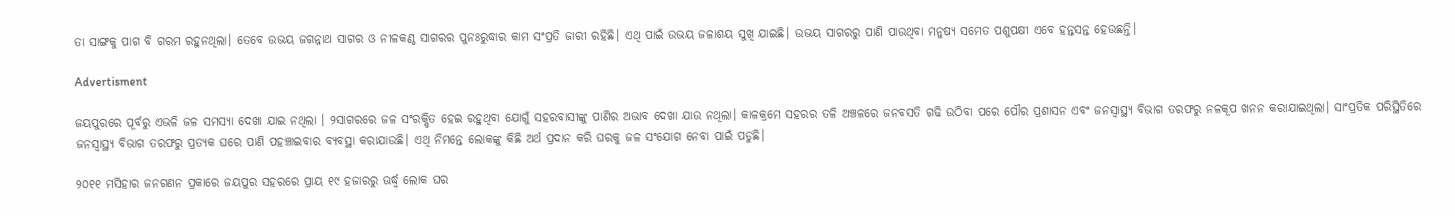ତା ସାଙ୍ଗକୁ ପାଗ ବି ଗରମ ରହୁନଥିଲା। ତେବେ ଉଭୟ ଜଗନ୍ନାଥ ସାଗର ଓ ନୀଳକଣ୍ଠ ସାଗରର ପୁନଃରୁଦ୍ଧାର କାମ ସଂପ୍ରତି ଜାରୀ ରହିଛି। ଏଥି ପାଇଁ ଉଭୟ ଜଳାଶୟ ସୁଖି ଯାଇଛି। ଉଭୟ ସାଗରରୁ ପାଣି ପାଉଥିବା ମନୁଷ୍ୟ ସମେତ ପଶୁପକ୍ଷୀ ଏବେ ହନ୍ତସନ୍ତ ହେଉଛନ୍ତି।

Advertisment

ଜୟପୁରରେ ପୂର୍ବରୁ ଏଭଳି ଜଳ ସମସ୍ୟା ଦେଖା ଯାଇ ନଥିଲା । ୨ସାଗରରେ ଜଳ ସଂରକ୍ଷିତ ହେଇ ରହୁଥିବା ଯୋଗୁଁ ସହରବାସୀଙ୍କୁ ପାଣିର ଅଭାବ ଦେଖା ଯାଉ ନଥିଲା। କାଳକ୍ରମେ ସହରର ତଳି ଅଞ୍ଚଳରେ ଜନବସତି ଗଢି ଉଠିବା ପରେ ପୌର ପ୍ରଶାସନ ଏବଂ ଜନସ୍ୱାସ୍ଥ୍ୟ ବିଭାଗ ତରଫରୁ ନଳକୂପ ଖନନ କରାଯାଇଥିଲା। ସାଂପ୍ରତିକ ପରିସ୍ଥିତିରେ ଜନସ୍ବାସ୍ଥ୍ୟ ବିଭାଗ ତରଫରୁ ପ୍ରତ୍ୟକ ଘରେ ପାଣି ପହଞ୍ଚାଇବାର ବ୍ୟବସ୍ଥା କରାଯାଉଛି। ଏଥି ନିମନ୍ତେ ଲୋକଙ୍କୁ କିଛି ଅର୍ଥ ପ୍ରଦାନ କରି ଘରକୁ ଜଳ ସଂଯୋଗ ନେବା ପାଇଁ ପଡୁଛି।

୨୦୧୧ ମସିହାର ଜନଗଣନ ପ୍ରକାରେ ଜୟପୁର ସହରରେ ପ୍ରାୟ ୧୯ ହଜାରରୁ ଊର୍ଦ୍ଧ୍ବ ଲୋକ ଘର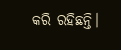କରି ରହିଛନ୍ତି।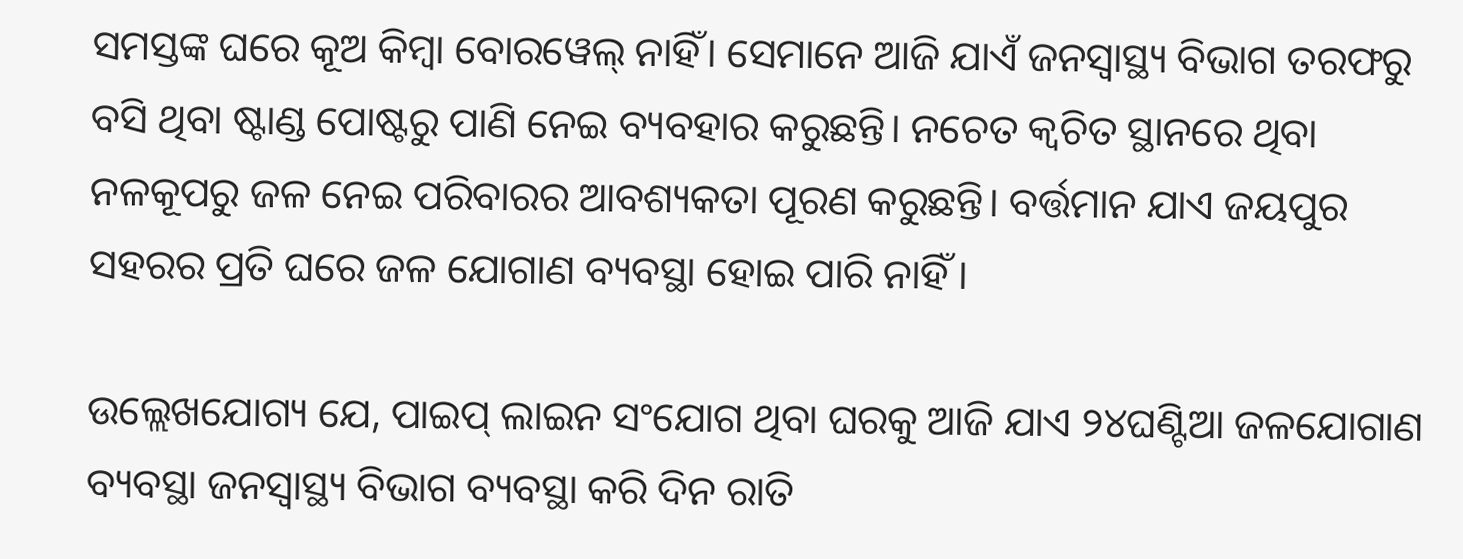ସମସ୍ତଙ୍କ ଘରେ କୂଅ କିମ୍ବା ବୋରୱେଲ୍‌ ନାହିଁ। ସେମାନେ ଆଜି ଯାଏଁ ଜନସ୍ବାସ୍ଥ୍ୟ ବିଭାଗ ତରଫରୁ ବସି ଥିବା ଷ୍ଟାଣ୍ଡ ପୋଷ୍ଟରୁ ପାଣି ନେଇ ବ୍ୟବହାର କରୁଛନ୍ତି। ନଚେତ କ୍ବଚିତ ସ୍ଥାନରେ ଥିବା ନଳକୂପରୁ ଜଳ ନେଇ ପରିବାରର ଆବଶ୍ୟକତା ପୂରଣ କରୁଛନ୍ତି। ବର୍ତ୍ତମାନ ଯାଏ ଜୟପୁର ସହରର ପ୍ରତି ଘରେ ଜଳ ଯୋଗାଣ ବ୍ୟବସ୍ଥା ହୋଇ ପାରି ନାହିଁ ।

ଉଲ୍ଲେଖଯୋଗ୍ୟ ଯେ, ପାଇପ୍ ଲାଇନ ସଂଯୋଗ ଥିବା ଘରକୁ ଆଜି ଯାଏ ୨୪ଘଣ୍ଟିଆ ଜଳଯୋଗାଣ ବ୍ୟବସ୍ଥା ଜନସ୍ବାସ୍ଥ୍ୟ ବିଭାଗ ବ୍ୟବସ୍ଥା କରି ଦିନ ରାତି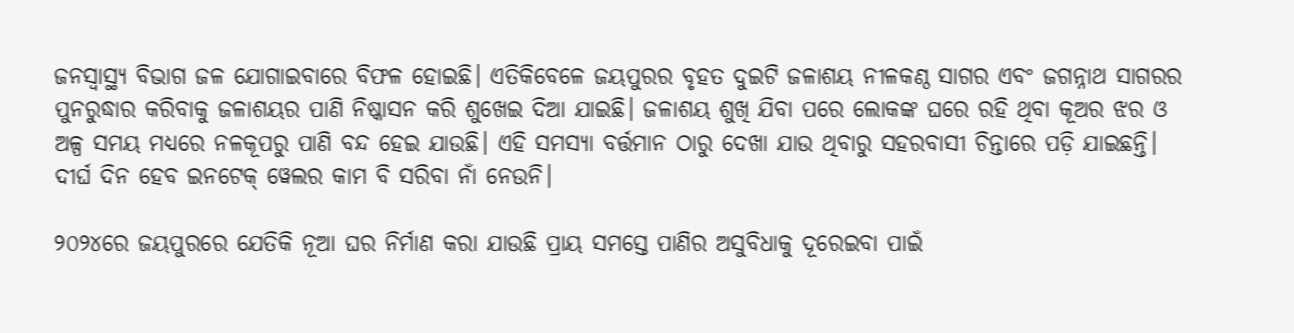ଜନସ୍ବାସ୍ଥ୍ୟ ବିଭାଗ ଜଳ ଯୋଗାଇବାରେ ବିଫଳ ହୋଇଛି। ଏତିକିବେଳେ ଜୟପୁରର ବୃହତ ଦୁଇଟି ଜଳାଶୟ ନୀଳକଣ୍ଠ ସାଗର ଏବଂ ଜଗନ୍ନାଥ ସାଗରର ପୁନରୁଦ୍ଧାର କରିବାକୁ ଜଳାଶୟର ପାଣି ନିଷ୍କାସନ କରି ଶୁଖେଇ ଦିଆ ଯାଇଛି। ଜଳାଶୟ ଶୁଖି ଯିବା ପରେ ଲୋକଙ୍କ ଘରେ ରହି ଥିବା କୂଅର ଝର ଓ ଅଳ୍ପ ସମୟ ମଧ୍ୟରେ ନଳକୂପରୁ ପାଣି ବନ୍ଦ ହେଇ ଯାଉଛି। ଏହି ସମସ୍ୟା ବର୍ତ୍ତମାନ ଠାରୁ ଦେଖା ଯାଉ ଥିବାରୁ ସହରବାସୀ ଚିନ୍ତାରେ ପଡ଼ି ଯାଇଛନ୍ତି। ଦୀର୍ଘ ଦିନ ହେବ ଇନଟେକ୍ ୱେଲର କାମ ବି ସରିବା ନାଁ ନେଉନି।

୨୦୨୪ରେ ଜୟପୁରରେ ଯେତିକି ନୂଆ ଘର ନିର୍ମାଣ କରା ଯାଉଛି ପ୍ରାୟ ସମସ୍ତେ ପାଣିର ଅସୁବିଧାକୁ ଦୂରେଇବା ପାଇଁ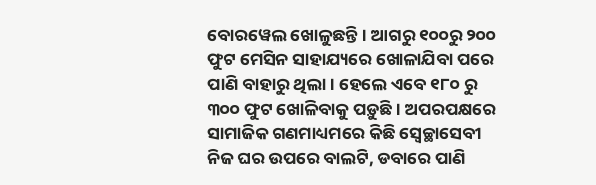ବୋରୱେଲ ଖୋଳୁଛନ୍ତି। ଆଗରୁ ୧୦୦ରୁ ୨୦୦ ଫୁଟ ମେସିନ ସାହାଯ୍ୟରେ ଖୋଳାଯିବା ପରେ ପାଣି ବାହାରୁ ଥିଲା। ହେଲେ ଏବେ ୧୮୦ ରୁ ୩୦୦ ଫୁଟ ଖୋଳିବାକୁ ପଡ଼ୁଛି। ଅପରପକ୍ଷରେ ସାମାଜିକ ଗଣମାଧ୍ୟମରେ କିଛି ସ୍ବେଚ୍ଛାସେବୀ ନିଜ ଘର ଉପରେ ବାଲଟି, ଡବାରେ ପାଣି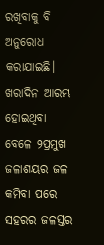ରଖିବାକୁ ବି ଅନୁରୋଧ କରାଯାଇଛି। ଖରାଦିନ ଆରମ୍ଭ ହୋଇଥିବା ବେଳେ ୨ପ୍ରମୁଖ ଜଳାଶୟର ଜଳ କମିବା ପରେ  ସହରର ଜଳସ୍ତର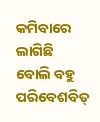କମିବାରେ ଲାଗିଛି ବୋଲି ବହୁ ପରିବେଶବିତ୍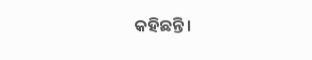କହିଛନ୍ତି।